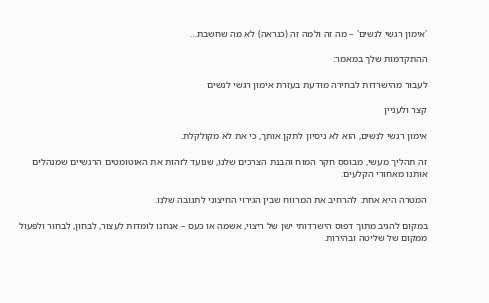'אימון רגשי לנשים' – מה זה ולמה זה (כנראה) לא מה שחשבת…

ההתקדמות שלך במאמר:

לעבור מהישרדות לבחירה מודעת בעזרת אימון רגשי לנשים

קצר ולעניין

אימון רגשי לנשים, הוא לא ניסיון לתקן אותך, כי את לא מקולקלת.

זה תהליך מעשי, מבוסס חקר המוח והבנת הצרכים שלנו, שנועד לזהות את האוטומטים הרגשיים שמנהלים אותנו מאחורי הקלעים.

המטרה היא אחת: להרחיב את המרווח שבין הגירוי החיצוני לתגובה שלנו.

במקום להגיב מתוך דפוס הישרדותי ישן של ריצוי, אשמה או כעס – אנחנו לומדות לעצור, לבחון, לבחור ולפעול ממקום של שליטה ובהירות.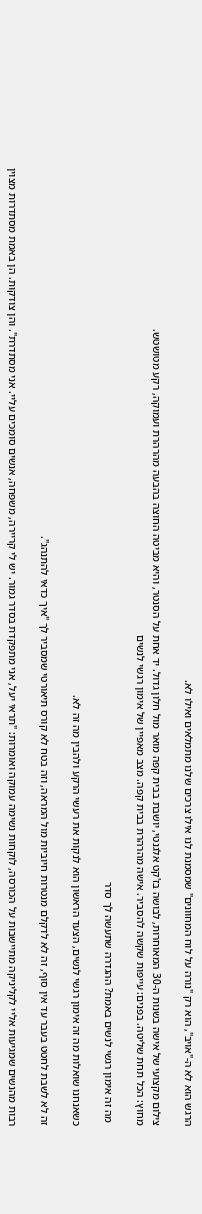הרגש הוא לא ה-"אויב", הוא רק "נורה על לוח המחוונים" שמסמנת לנו אילו צרכים שלנו מתמלאים ואילו לא.

צילום מקצועי של אישה בשנות ה-30 המאוחרות, לבושה בז'קט אלגנטי, יושבת בבית קפה מואר מול חלון גדול. יד אחת על הסנטר, והיא מביטה החוצה בהבעה מהרהרת ועמוקה, רקע מטושטש.
מחוץ: הכל תחת שליטה. בפנים: עייפות שקשה להסביר. אישה מהרהרת בבית קפה. מצב מאפיין של אימון רגשי לנשים

 מה זה אימון רגשי לנשים באמת? ההגדרה שתעשה לך סדר

כשאנחנו שואלות מה זה אימון רגשי לנשים, הצעד הראשון הוא לנקות את רעשי הרקע ולהבין מה זה לא.

זה לא לשבת לחטט בעבר עד אין סוף, זה לא לדקלם מנטרות חיוביות מול המראה, וזה בטח לא קורס תיאורטי שמסביר לך "איך כדאי להתנהג".

רבות מהנשים שמגיעות אליי לקליניקה מתיישבות על הכורסה, לוקחות נשימה עמוקה ואומרות: "תראי יעל, אני מתפקדת בסדר גמור. יש לי קריירה, משפחה, אנשים סומכים עליי. אני מסתדרת". והן צודקות. הן באמת מסתדרות מצוין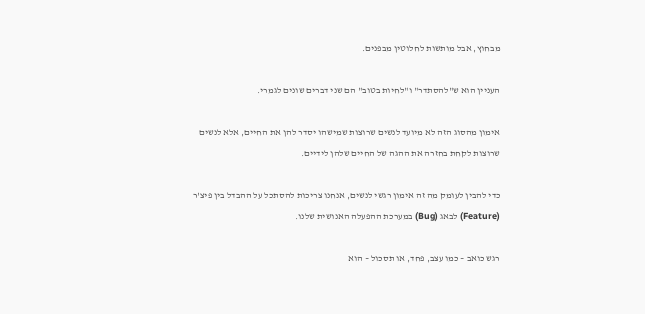מבחוץ, אבל מותשות לחלוטין מבפנים.

העניין הוא ש"להסתדר" ו"לחיות בטוב" הם שני דברים שונים לגמרי.

אימון מהסוג הזה לא מיועד לנשים שרוצות שמישהו יסדר להן את החיים, אלא לנשים שרוצות לקחת בחזרה את ההגה של החיים שלהן לידיים.

כדי להבין לעומק מה זה אימון רגשי לנשים, אנחנו צריכות להסתכל על ההבדל בין פיצ'ר (Feature) לבאג (Bug) במערכת ההפעלה האנושית שלנו.

רגש כואב – כמו עצב, פחד, או תסכול – הוא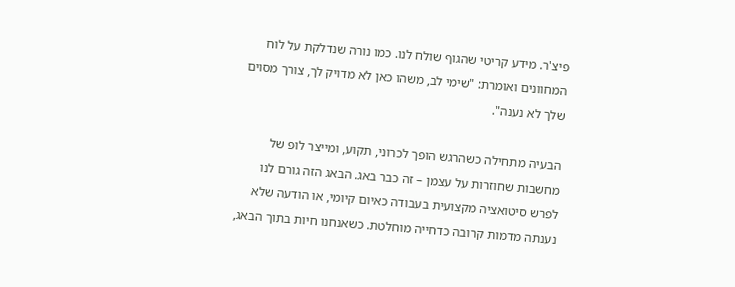פיצ'ר. מידע קריטי שהגוף שולח לנו. כמו נורה שנדלקת על לוח המחוונים ואומרת: "שימי לב, משהו כאן לא מדויק לך, צורך מסוים שלך לא נענה".

הבעיה מתחילה כשהרגש הופך לכרוני, תקוע, ומייצר לופ של מחשבות שחוזרות על עצמן – זה כבר באג. הבאג הזה גורם לנו לפרש סיטואציה מקצועית בעבודה כאיום קיומי, או הודעה שלא נענתה מדמות קרובה כדחייה מוחלטת. כשאנחנו חיות בתוך הבאג,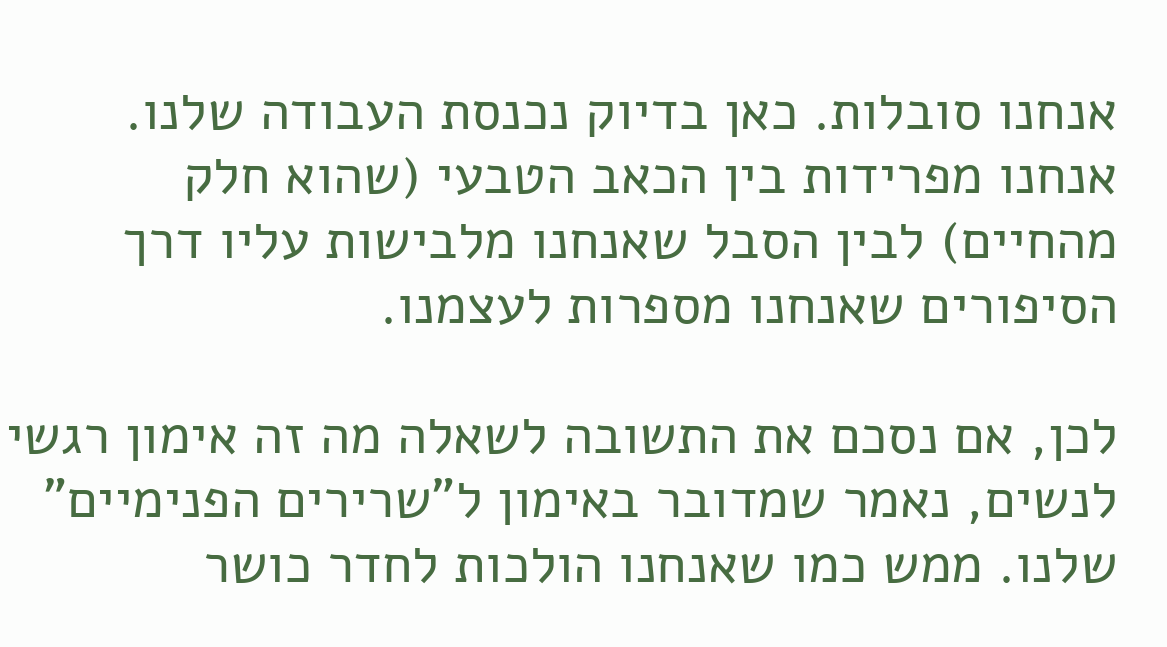אנחנו סובלות. כאן בדיוק נכנסת העבודה שלנו. אנחנו מפרידות בין הכאב הטבעי (שהוא חלק מהחיים) לבין הסבל שאנחנו מלבישות עליו דרך הסיפורים שאנחנו מספרות לעצמנו.

לכן, אם נסכם את התשובה לשאלה מה זה אימון רגשי לנשים, נאמר שמדובר באימון ל"שרירים הפנימיים" שלנו. ממש כמו שאנחנו הולכות לחדר כושר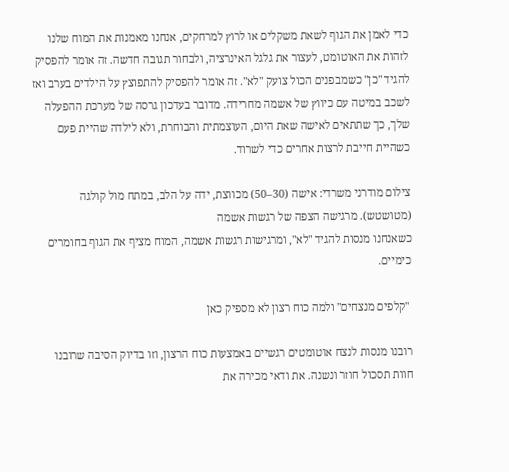כדי לאמן את הגוף לשאת משקלים או לרוץ למרחקים, אנחנו מאמנות את המוח שלנו לזהות את האוטומט, לעצור את גלגל האינרציה, ולבחור תגובה חדשה. זה אומר להפסיק להגיד "כן" כשמבפנים הכול צועק "לא". זה אומר להפסיק להתפוצץ על הילדים בערב ואז לשכב במיטה עם כיווץ של אשמה מחרידה. מדובר בעדכון גרסה של מערכת ההפעלה שלך, כך שתתאים לאישה שאת היום, העוצמתית והבוחרת, ולא לילדה שהיית פעם כשהיית חייבת לרצות אחרים כדי לשרוד.

צילום מודרני משרדי: אישה (30–50) מכווצת, ידה על הלב, במתח מול קולגה (מטושטש). מרגישה הצפה של רגשות אשמה
כשאנחנו מנסות להגיד "לא", ומרגישות רגשות אשמה, המוח מציף את הגוף בחומרים כימיים.

 "קלפים מנצחים" ולמה כוח רצון לא מספיק כאן

רובנו מנסות לנצח אוטומטים רגשיים באמצעות כוח הרצון, וזו בדיוק הסיבה שרובנו חוות תסכול חוזר ונשנה. את ודאי מכירה את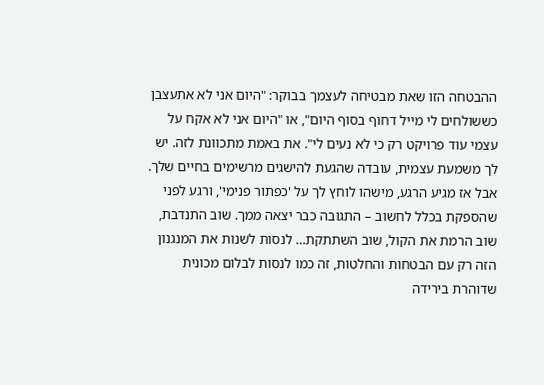ההבטחה הזו שאת מבטיחה לעצמך בבוקר: "היום אני לא אתעצבן כששולחים לי מייל דחוף בסוף היום", או "היום אני לא אקח על עצמי עוד פרויקט רק כי לא נעים לי". את באמת מתכוונת לזה. יש לך משמעת עצמית, עובדה שהגעת להישגים מרשימים בחיים שלך. אבל אז מגיע הרגע, מישהו לוחץ לך על 'כפתור פנימי', ורגע לפני שהספקת בכלל לחשוב – התגובה כבר יצאה ממך. שוב התנדבת, שוב הרמת את הקול, שוב השתתקת… לנסות לשנות את המנגנון הזה רק עם הבטחות והחלטות, זה כמו לנסות לבלום מכונית שדוהרת בירידה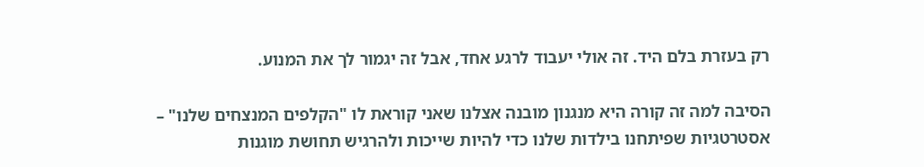רק בעזרת בלם היד. זה אולי יעבוד לרגע אחד, אבל זה יגמור לך את המנוע.

הסיבה למה זה קורה היא מנגנון מובנה אצלנו שאני קוראת לו "הקלפים המנצחים שלנו" – אסטרטגיות שפיתחנו בילדות שלנו כדי להיות שייכות ולהרגיש תחושת מוגנות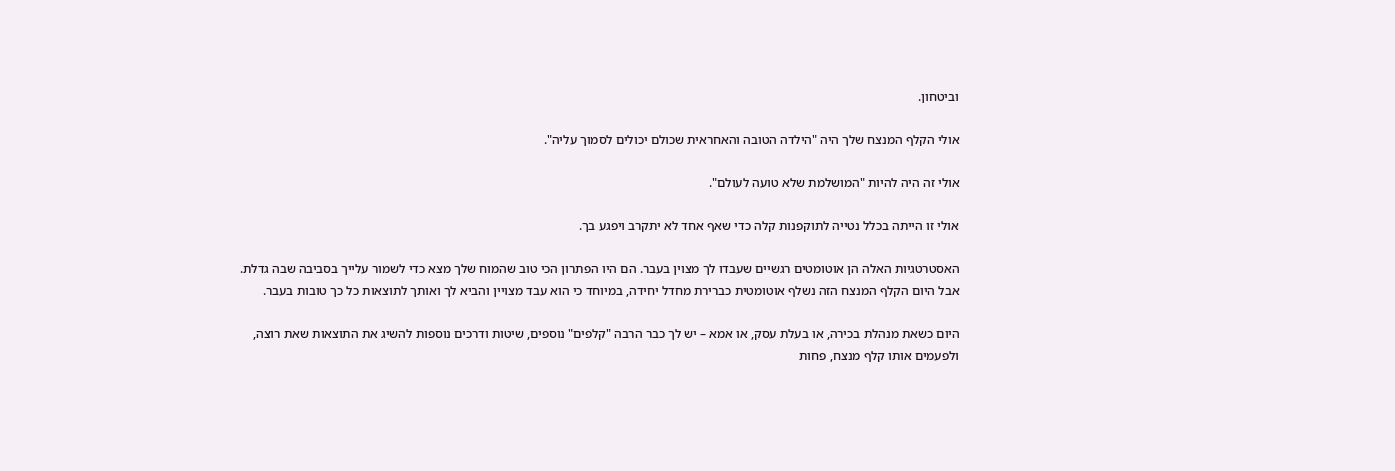וביטחון.

אולי הקלף המנצח שלך היה "הילדה הטובה והאחראית שכולם יכולים לסמוך עליה".

אולי זה היה להיות "המושלמת שלא טועה לעולם".

אולי זו הייתה בכלל נטייה לתוקפנות קלה כדי שאף אחד לא יתקרב ויפגע בך.

האסטרטגיות האלה הן אוטומטים רגשיים שעבדו לך מצוין בעבר. הם היו הפתרון הכי טוב שהמוח שלך מצא כדי לשמור עלייך בסביבה שבה גדלת. אבל היום הקלף המנצח הזה נשלף אוטומטית כברירת מחדל יחידה, במיוחד כי הוא עבד מצויין והביא לך ואותך לתוצאות כל כך טובות בעבר.

היום כשאת מנהלת בכירה, או בעלת עסק, או אמא – יש לך כבר הרבה "קלפים" נוספים, שיטות ודרכים נוספות להשיג את התוצאות שאת רוצה, ולפעמים אותו קלף מנצח, פחות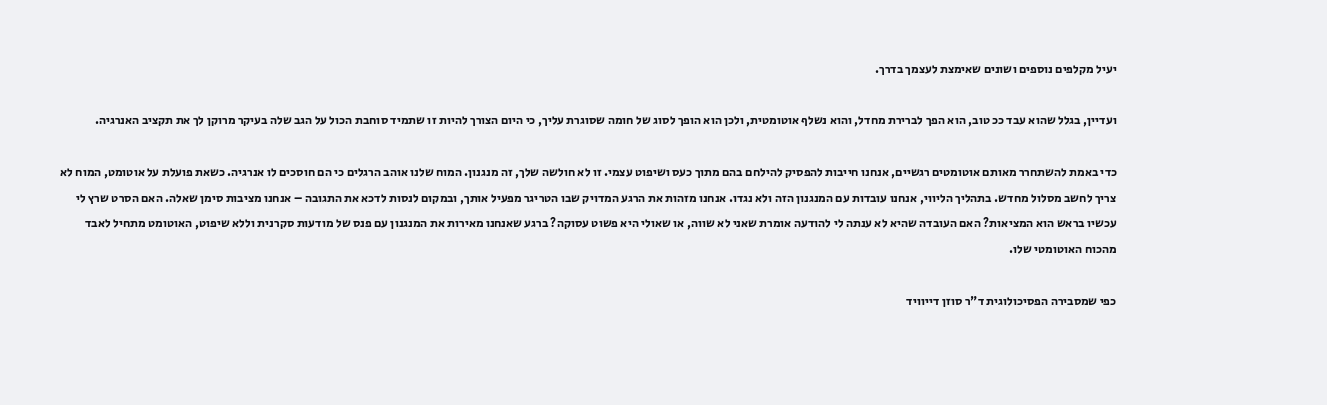יעיל מקלפים נוספים ושונים שאימצת לעצמך בדרך.

ועדיין, בגלל שהוא עבד ככ טוב, הוא הפך לברירת מחדל, והוא נשלף אוטומטית, ולכן הוא הופך לסוג של חומה שסוגרת עליך, כי היום הצורך להיות זו שתמיד סוחבת הכול על הגב שלה בעיקר מרוקן לך את תקציב האנרגיה.

כדי באמת להשתחרר מאותם אוטומטים רגשיים, אנחנו חייבות להפסיק להילחם בהם מתוך כעס ושיפוט עצמי. זו לא חולשה שלך, זה מנגנון. המוח שלנו אוהב הרגלים כי הם חוסכים לו אנרגיה. כשאת פועלת על אוטומט, המוח לא צריך לחשב מסלול מחדש. בתהליך הליווי, אנחנו עובדות עם המנגנון הזה ולא נגדו. אנחנו מזהות את הרגע המדויק שבו הטריגר מפעיל אותך, ובמקום לנסות לדכא את התגובה – אנחנו מציבות סימן שאלה. האם הסרט שרץ לי עכשיו בראש הוא המציאות? האם העובדה שהיא לא ענתה לי להודעה אומרת שאני לא שווה, או שאולי היא פשוט עסוקה? ברגע שאנחנו מאירות את המנגנון עם פנס של מודעות סקרנית וללא שיפוט, האוטומט מתחיל לאבד מהכוח האוטומטי שלו.

כפי שמסבירה הפסיכולוגית ד"ר סוזן דייוויד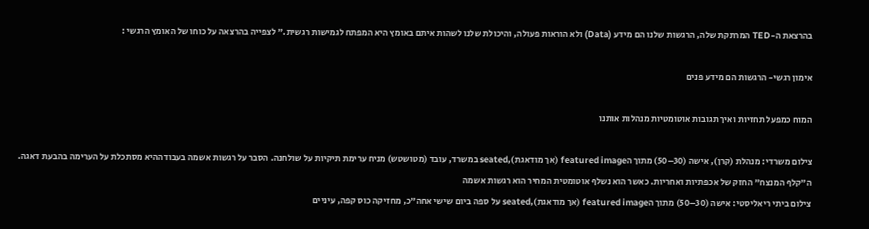בהרצאת ה-TED המרתקת שלה, הרגשות שלנו הם מידע (Data) ולא הוראות פעולה, והיכולת שלנו לשהות איתם באומץ היא המפתח לגמישות רגשית." לצפייה בהרצאה על כוחו של האומץ הרגשי :

אימון רגשי- הרגשות הם מידע פנים

המוח כמפעל תחזיות ואיך תגובות אוטומטיות מנהלות אותנו

צילום משרדי: מנהלת (קרן), אישה (30–50) מתוך הfeatured image (אך מודאגת),seated במשרד, עובד (מטושטש) מניח ערימת תיקיות על שולחנה. הסבר על רגשות אשמה בעבודההיא מסתכלת על הערימה בהבעת דאגה.
ה"קלף המנצח" החזק של אכפתיות ואחריות. כאשר הוא נשלף אוטומטית המחיר הוא רגשות אשמה
צילום ביתי ריאליסטי: אישה (30–50) מתוך הfeatured image (אך מודאגת),seated על ספה ביום שישי אחה"כ, מחזיקה כוס קפה, עיניים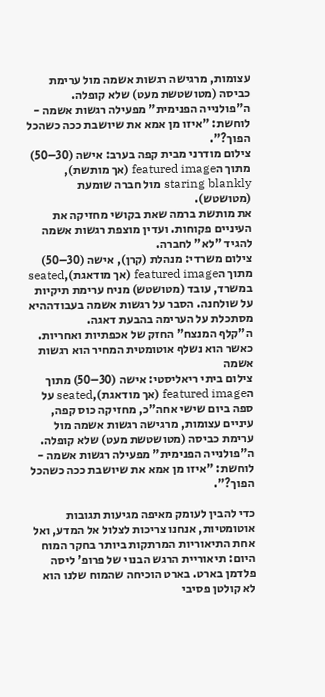עצומות, מרגישה רגשות אשמה מול ערימת כביסה (מטושטשת מעט) שלא קופלה.
ה"פולנייה הפנימית" מפעילה רגשות אשמה - לוחשת: "איזו מן אמא את שיושבת ככה כשהכל הפוך?".
צילום מודרני מבית קפה בערב: אישה (30–50) מתוך הfeatured image (אך מותשת), staring blankly מול חברה שומעת (מטושטש).
את מותשת ברמה שאת בקושי מחזיקה את העיניים פקוחות. ועדין מוצפת רגשות אשמה להגיד "לא" לחברה.
צילום משרדי: מנהלת (קרן), אישה (30–50) מתוך הfeatured image (אך מודאגת),seated במשרד, עובד (מטושטש) מניח ערימת תיקיות על שולחנה. הסבר על רגשות אשמה בעבודההיא מסתכלת על הערימה בהבעת דאגה.
ה"קלף המנצח" החזק של אכפתיות ואחריות. כאשר הוא נשלף אוטומטית המחיר הוא רגשות אשמה
צילום ביתי ריאליסטי: אישה (30–50) מתוך הfeatured image (אך מודאגת),seated על ספה ביום שישי אחה"כ, מחזיקה כוס קפה, עיניים עצומות, מרגישה רגשות אשמה מול ערימת כביסה (מטושטשת מעט) שלא קופלה.
ה"פולנייה הפנימית" מפעילה רגשות אשמה - לוחשת: "איזו מן אמא את שיושבת ככה כשהכל הפוך?".

כדי להבין לעומק מאיפה מגיעות תגובות אוטומטיות, אנחנו צריכות לצלול אל המדע, ואל אחת התיאוריות המרתקות ביותר בחקר המוח היום: תיאוריית הרגש הבנוי של פרופ' ליסה פלדמן בארט. בארט הוכיחה שהמוח שלנו הוא לא קולטן פסיבי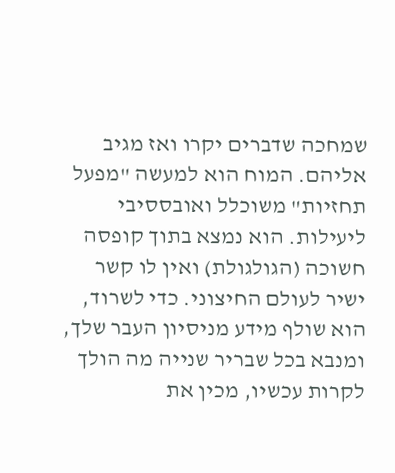שמחכה שדברים יקרו ואז מגיב אליהם. המוח הוא למעשה "מפעל תחזיות" משוכלל ואובססיבי ליעילות. הוא נמצא בתוך קופסה חשוכה (הגולגולת) ואין לו קשר ישיר לעולם החיצוני. כדי לשרוד, הוא שולף מידע מניסיון העבר שלך, ומנבא בכל שבריר שנייה מה הולך לקרות עכשיו, מכין את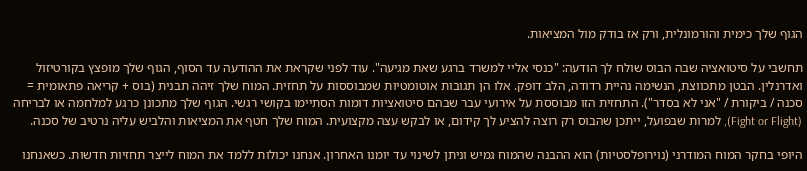הגוף שלך כימית והורמונלית, ורק אז בודק מול המציאות.

תחשבי על סיטואציה שבה הבוס שולח לך הודעה: "כנסי אליי למשרד ברגע שאת מגיעה". עוד לפני שקראת את ההודעה עד הסוף, הגוף שלך מופצץ בקורטיזול ואדרנלין. הבטן מתכווצת, הנשימה נהיית רדודה, הלב דופק. אלו הן תגובות אוטומטיות שמבוססות על תחזית. המוח שלך זיהה תבנית (בוס + קריאה פתאומית = סכנה / ביקורת / "אני לא בסדר"). התחזית הזו מבוססת על אירועי עבר שבהם סיטואציות דומות הסתיימו בקושי רגשי. הגוף שלך מתכונן כרגע למלחמה או לבריחה (Fight or Flight), למרות שבפועל, ייתכן שהבוס רק רוצה להציע לך קידום, או לבקש עצה מקצועית. המוח שלך חטף את המציאות והלביש עליה נרטיב של סכנה.

היופי בחקר המוח המודרני (נוירופלסטיות) הוא ההבנה שהמוח גמיש וניתן לשינוי עד יומנו האחרון. אנחנו יכולות ללמד את המוח לייצר תחזיות חדשות. כשאנחנו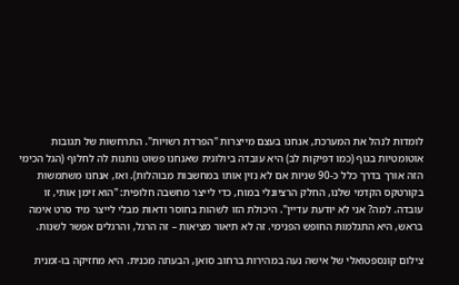לומדות לנהל את המערכת, אנחנו בעצם מייצרות "הפרדת רשויות". התרחשות של תגובות אוטומטיות בגוף (כמו דפיקות לב) היא עובדה ביולוגית שאנחנו פשוט נותנות לה לחלוף (הגל הכימי הזה אורך בדרך כלל כ-90 שניות אם לא נזין אותו במחשבות מבוהלות). ואז, אנחנו משתמשות בקורטקס הקדמי שלנו, החלק הרציונלי במוח, כדי לייצר מחשבה חלופית: "הוא זימן אותי, זו עובדה. למה? אני לא יודעת עדיין". היכולת הזו לשהות בחוסר ודאות מבלי לייצר מיד סרט אימה בראש, היא התגלמות החופש הפנימי. זה לא תיאור מציאות – זה הרגל, והרגלים אפשר לשנות.

צילום קונספטואלי של אישה נעה במהירות ברחוב סואן, הבעתה מכנית. היא מחזיקה בו-זמנית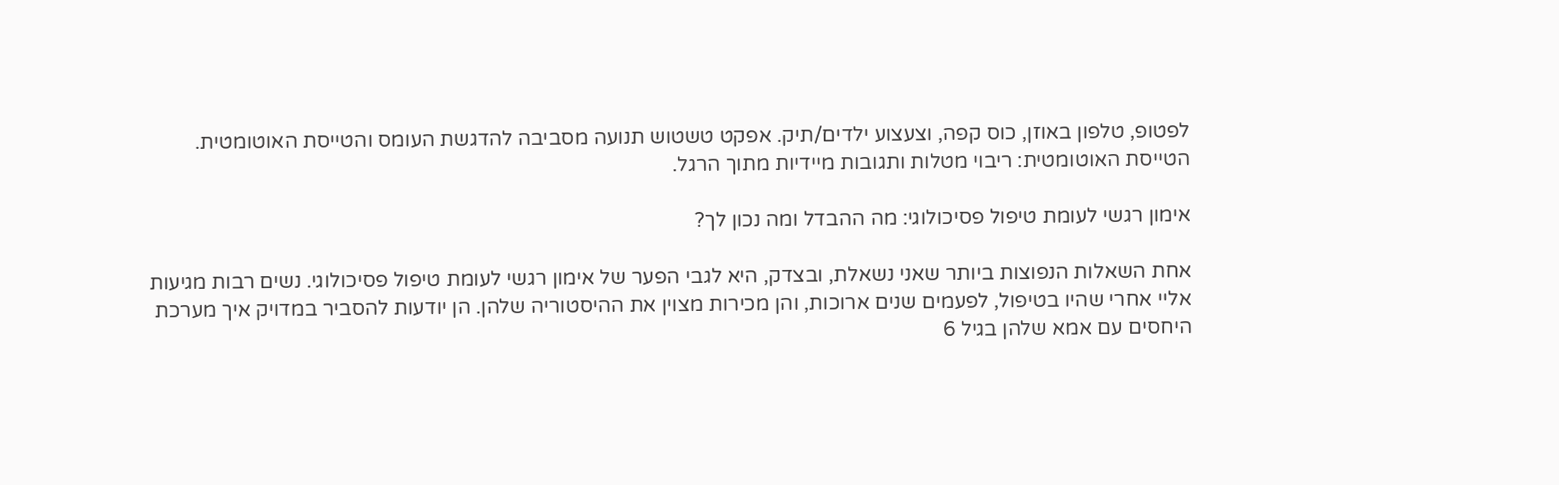לפטופ, טלפון באוזן, כוס קפה, וצעצוע ילדים/תיק. אפקט טשטוש תנועה מסביבה להדגשת העומס והטייסת האוטומטית.
הטייסת האוטומטית: ריבוי מטלות ותגובות מיידיות מתוך הרגל.

אימון רגשי לעומת טיפול פסיכולוגי: מה ההבדל ומה נכון לך?

אחת השאלות הנפוצות ביותר שאני נשאלת, ובצדק, היא לגבי הפער של אימון רגשי לעומת טיפול פסיכולוגי. נשים רבות מגיעות אליי אחרי שהיו בטיפול, לפעמים שנים ארוכות, והן מכירות מצוין את ההיסטוריה שלהן. הן יודעות להסביר במדויק איך מערכת היחסים עם אמא שלהן בגיל 6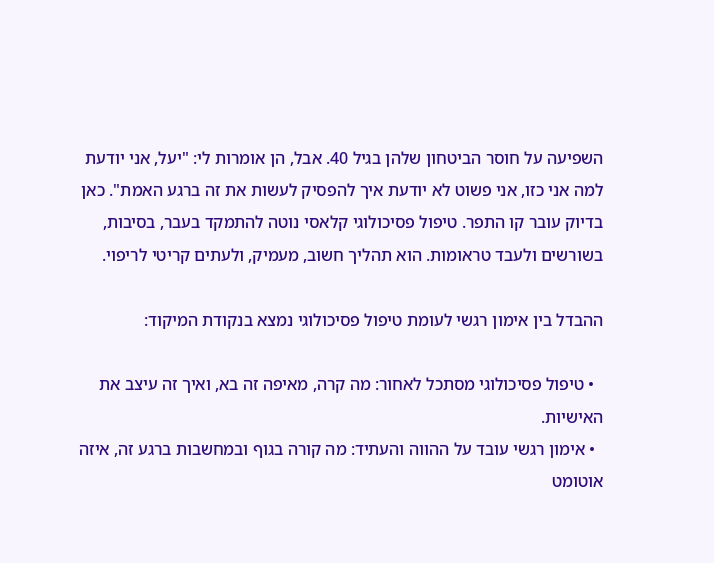השפיעה על חוסר הביטחון שלהן בגיל 40. אבל, הן אומרות לי: "יעל, אני יודעת למה אני כזו, אני פשוט לא יודעת איך להפסיק לעשות את זה ברגע האמת". כאן בדיוק עובר קו התפר. טיפול פסיכולוגי קלאסי נוטה להתמקד בעבר, בסיבות, בשורשים ולעבד טראומות. הוא תהליך חשוב, מעמיק, ולעתים קריטי לריפוי.

ההבדל בין אימון רגשי לעומת טיפול פסיכולוגי נמצא בנקודת המיקוד:

  • טיפול פסיכולוגי מסתכל לאחור: מה קרה, מאיפה זה בא, ואיך זה עיצב את האישיות.
  • אימון רגשי עובד על ההווה והעתיד: מה קורה בגוף ובמחשבות ברגע זה, איזה אוטומט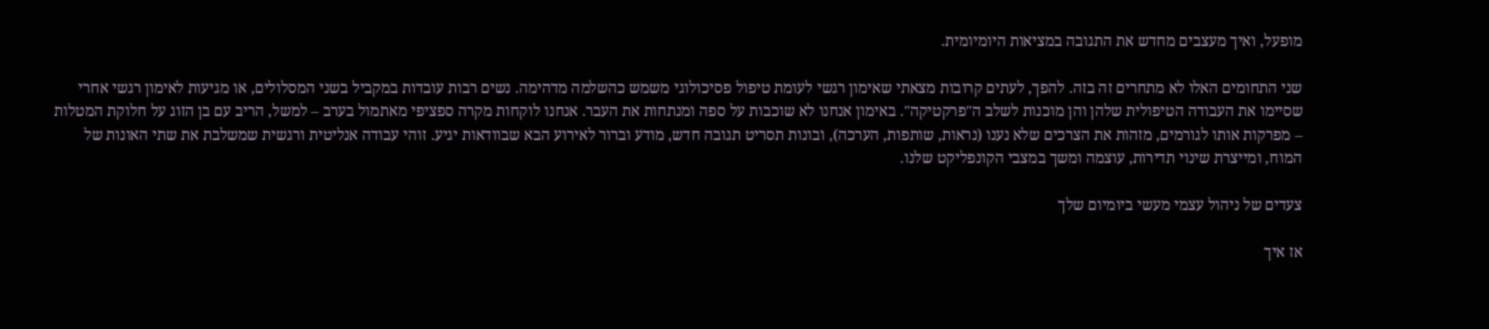מופעל, ואיך מעצבים מחדש את התגובה במציאות היומיומית.

שני התחומים האלו לא מתחרים זה בזה. להפך, לעתים קרובות מצאתי שאימון רגשי לעומת טיפול פסיכולוגי משמש כהשלמה מדהימה. נשים רבות עובדות במקביל בשני המסלולים, או מגיעות לאימון רגשי אחרי שסיימו את העבודה הטיפולית שלהן והן מוכנות לשלב ה"פרקטיקה". באימון אנחנו לא שוכבות על ספה ומנתחות את העבר. אנחנו לוקחות מקרה ספציפי מאתמול בערב – למשל, הריב עם בן הזוג על חלוקת המטלות – מפרקות אותו לגורמים, מזהות את הצרכים שלא נענו (נראות, שותפות, הערכה), ובונות תסריט תגובה חדש, מודע וברור לאירוע הבא שבוודאות יגיע. זוהי עבודה אנליטית ורגשית שמשלבת את שתי האונות של המוח, ומייצרת שינוי תדירות, עוצמה ומשך במצבי הקונפליקט שלנו.

צעדים של ניהול עצמי מעשי ביומיום שלך

אז איך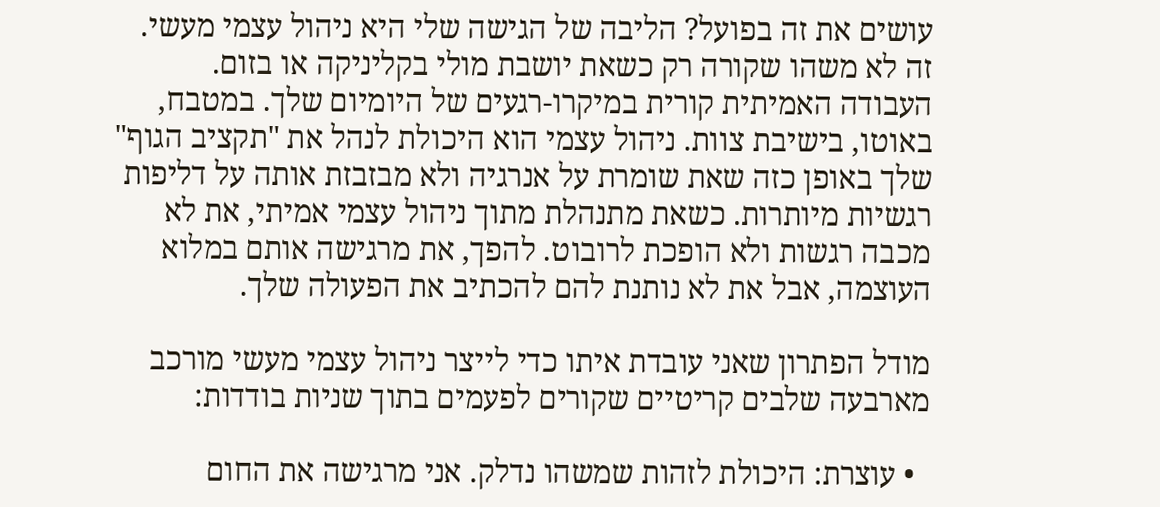עושים את זה בפועל? הליבה של הגישה שלי היא ניהול עצמי מעשי. זה לא משהו שקורה רק כשאת יושבת מולי בקליניקה או בזום. העבודה האמיתית קורית במיקרו-רגעים של היומיום שלך. במטבח, באוטו, בישיבת צוות. ניהול עצמי הוא היכולת לנהל את "תקציב הגוף" שלך באופן כזה שאת שומרת על אנרגיה ולא מבזבזת אותה על דליפות רגשיות מיותרות. כשאת מתנהלת מתוך ניהול עצמי אמיתי, את לא מכבה רגשות ולא הופכת לרובוט. להפך, את מרגישה אותם במלוא העוצמה, אבל את לא נותנת להם להכתיב את הפעולה שלך.

מודל הפתרון שאני עובדת איתו כדי לייצר ניהול עצמי מעשי מורכב מארבעה שלבים קריטיים שקורים לפעמים בתוך שניות בודדות:

  • עוצרת: היכולת לזהות שמשהו נדלק. אני מרגישה את החום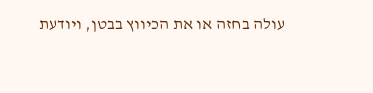עולה בחזה או את הכיווץ בבטן, ויודעת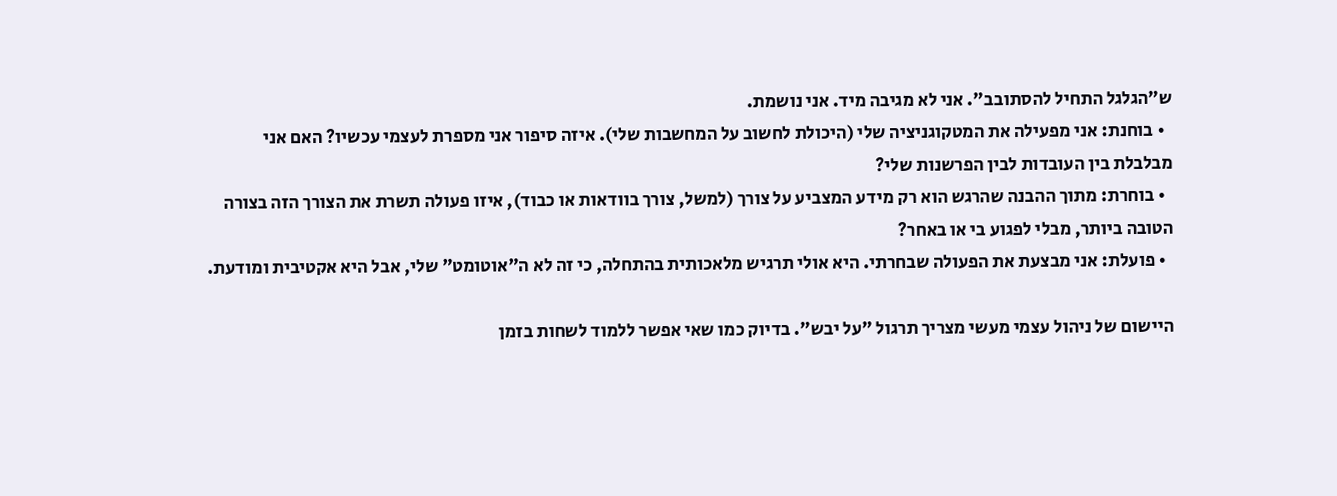ש"הגלגל התחיל להסתובב". אני לא מגיבה מיד. אני נושמת.
  • בוחנת: אני מפעילה את המטקוגניציה שלי (היכולת לחשוב על המחשבות שלי). איזה סיפור אני מספרת לעצמי עכשיו? האם אני מבלבלת בין העובדות לבין הפרשנות שלי?
  • בוחרת: מתוך ההבנה שהרגש הוא רק מידע המצביע על צורך (למשל, צורך בוודאות או כבוד), איזו פעולה תשרת את הצורך הזה בצורה הטובה ביותר, מבלי לפגוע בי או באחר?
  • פועלת: אני מבצעת את הפעולה שבחרתי. היא אולי תרגיש מלאכותית בהתחלה, כי זה לא ה"אוטומט" שלי, אבל היא אקטיבית ומודעת.

היישום של ניהול עצמי מעשי מצריך תרגול "על יבש". בדיוק כמו שאי אפשר ללמוד לשחות בזמן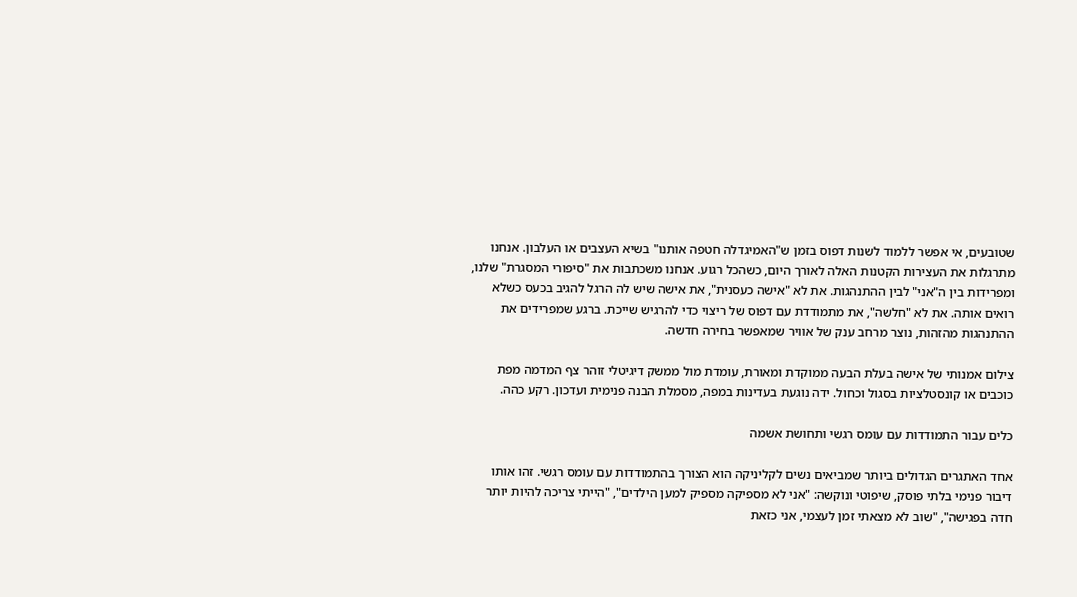שטובעים, אי אפשר ללמוד לשנות דפוס בזמן ש"האמיגדלה חטפה אותנו" בשיא העצבים או העלבון. אנחנו מתרגלות את העצירות הקטנות האלה לאורך היום, כשהכל רגוע. אנחנו משכתבות את "סיפורי המסגרת" שלנו, ומפרידות בין ה"אני" לבין ההתנהגות. את לא "אישה כעסנית", את אישה שיש לה הרגל להגיב בכעס כשלא רואים אותה. את לא "חלשה", את מתמודדת עם דפוס של ריצוי כדי להרגיש שייכת. ברגע שמפרידים את ההתנהגות מהזהות, נוצר מרחב ענק של אוויר שמאפשר בחירה חדשה.

צילום אמנותי של אישה בעלת הבעה ממוקדת ומאורת, עומדת מול ממשק דיגיטלי זוהר צף המדמה מפת כוכבים או קונסטלציות בסגול וכחול. ידה נוגעת בעדינות במפה, מסמלת הבנה פנימית ועדכון. רקע כהה.

כלים עבור התמודדות עם עומס רגשי ותחושת אשמה

אחד האתגרים הגדולים ביותר שמביאים נשים לקליניקה הוא הצורך בהתמודדות עם עומס רגשי. זהו אותו דיבור פנימי בלתי פוסק, שיפוטי ונוקשה: "אני לא מספיקה מספיק למען הילדים", "הייתי צריכה להיות יותר חדה בפגישה", "שוב לא מצאתי זמן לעצמי, אני כזאת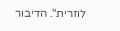לוזרית". הדיבור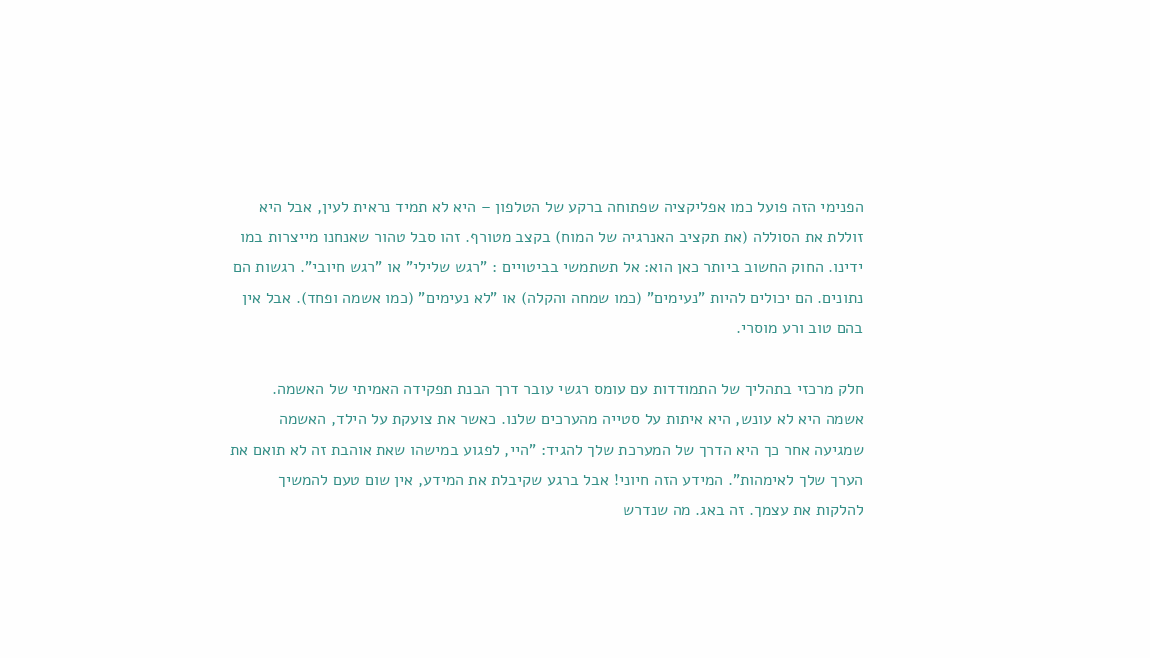הפנימי הזה פועל כמו אפליקציה שפתוחה ברקע של הטלפון – היא לא תמיד נראית לעין, אבל היא זוללת את הסוללה (את תקציב האנרגיה של המוח) בקצב מטורף. זהו סבל טהור שאנחנו מייצרות במו ידינו. החוק החשוב ביותר כאן הוא: אל תשתמשי בביטויים : "רגש שלילי" או "רגש חיובי". רגשות הם נתונים. הם יכולים להיות "נעימים" (כמו שמחה והקלה) או "לא נעימים" (כמו אשמה ופחד). אבל אין בהם טוב ורע מוסרי.

חלק מרכזי בתהליך של התמודדות עם עומס רגשי עובר דרך הבנת תפקידה האמיתי של האשמה. אשמה היא לא עונש, היא איתות על סטייה מהערכים שלנו. כאשר את צועקת על הילד, האשמה שמגיעה אחר כך היא הדרך של המערכת שלך להגיד: "היי, לפגוע במישהו שאת אוהבת זה לא תואם את הערך שלך לאימהות". המידע הזה חיוני! אבל ברגע שקיבלת את המידע, אין שום טעם להמשיך להלקות את עצמך. זה באג. מה שנדרש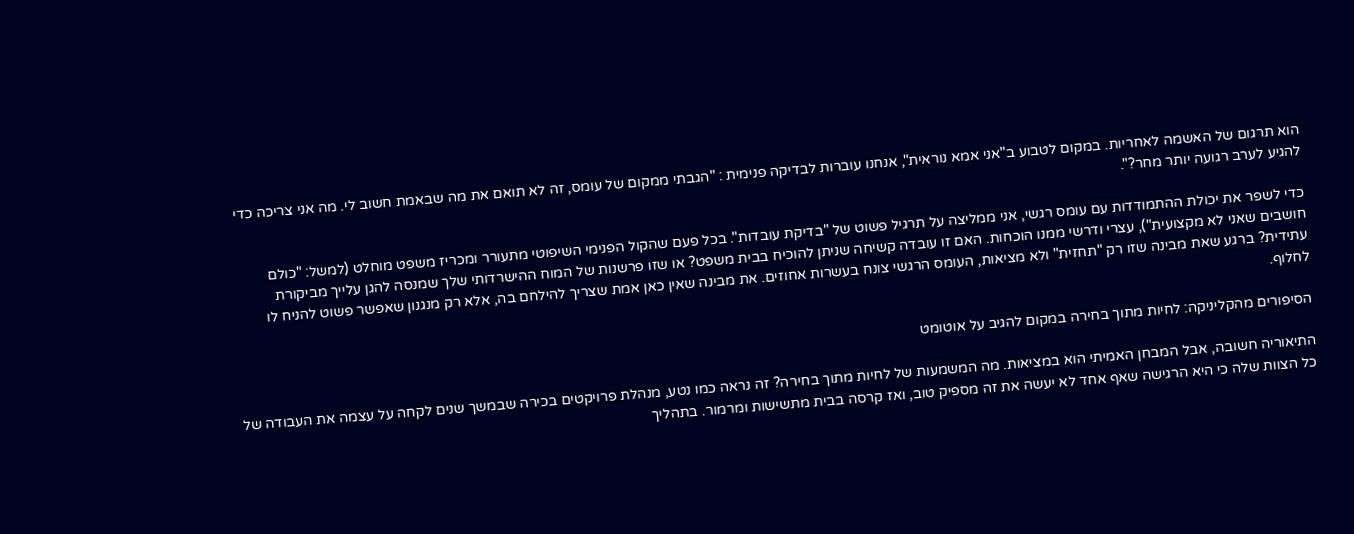הוא תרגום של האשמה לאחריות. במקום לטבוע ב"אני אמא נוראית", אנחנו עוברות לבדיקה פנימית : "הגבתי ממקום של עומס, זה לא תואם את מה שבאמת חשוב לי. מה אני צריכה כדי להגיע לערב רגועה יותר מחר?".

כדי לשפר את יכולת ההתמודדות עם עומס רגשי, אני ממליצה על תרגיל פשוט של "בדיקת עובדות". בכל פעם שהקול הפנימי השיפוטי מתעורר ומכריז משפט מוחלט (למשל: "כולם חושבים שאני לא מקצועית"), עצרי ודרשי ממנו הוכחות. האם זו עובדה קשיחה שניתן להוכיח בבית משפט? או שזו פרשנות של המוח ההישרדותי שלך שמנסה להגן עלייך מביקורת עתידית? ברגע שאת מבינה שזו רק "תחזית" ולא מציאות, העומס הרגשי צונח בעשרות אחוזים. את מבינה שאין כאן אמת שצריך להילחם בה, אלא רק מנגנון שאפשר פשוט להניח לו לחלוף.

הסיפורים מהקליניקה: לחיות מתוך בחירה במקום להגיב על אוטומט

התיאוריה חשובה, אבל המבחן האמיתי הוא במציאות. מה המשמעות של לחיות מתוך בחירה? זה נראה כמו נטע, מנהלת פרויקטים בכירה שבמשך שנים לקחה על עצמה את העבודה של כל הצוות שלה כי היא הרגישה שאף אחד לא יעשה את זה מספיק טוב, ואז קרסה בבית מתשישות ומרמור. בתהליך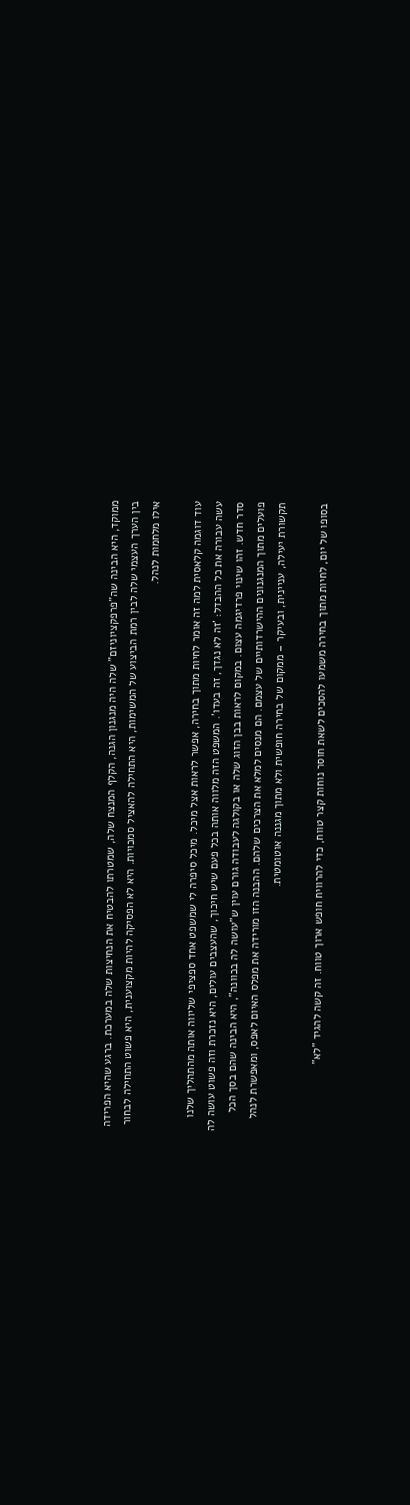ממוקד, היא הבינה שה"פרפקציוניזם" שלה היה מנגנון הגנה, הקלף המנצח שלה, שמטרתו להבטיח את הנחיצות שלה במערכת. ברגע שהיא הפרידה בין הערך העצמי שלה לבין רמת הביצוע של המשימות, היא התחילה להאציל סמכויות. היא לא הפסיקה להיות מקצוענית, היא פשוט התחילה לבחור אילו מלחמות לנהל.

עוד דוגמה קלאסית למה זה אומר לחיות מתוך בחירה, אפשר לראות אצל מיכל. מיכל סיפרה לי שמשפט אחד ספציפי שליווה אותה מהתהליך שלנו עשה עבורה את כל ההבדל: 'זה לא נגדך, זה בעדו'. המשפט הזה מלווה אותה בכל פעם שיש חיכוך, שהעצבים עולים, היא נזכרת וזה פשוט עושה לה סדר חדש. זהו שינוי פרדיגמה עצום. במקום לראות בבן הזוג שלה או בקולגה לעבודה גורם עוין ש"עושה לה בכוונה", היא הבינה שהם בסך הכל פועלים מתוך המנגנונים ההישרדותיים של עצמם. הם מנסים למלא את הצרכים שלהם. ההבנה הזו מורידה את מפלס האיום לאפס, ומאפשרת לנהל תקשורת יעילה, עניינית, ובעיקר – ממקום של בחירה חופשית ולא מתוך מגננה אוטומטית.

בסופו של יום, לחיות מתוך בחירה משמעו להסכים לשאת חוסר נוחות קצר טווח, כדי להרוויח חופש ארוך טווח. זה קשה להגיד "לא"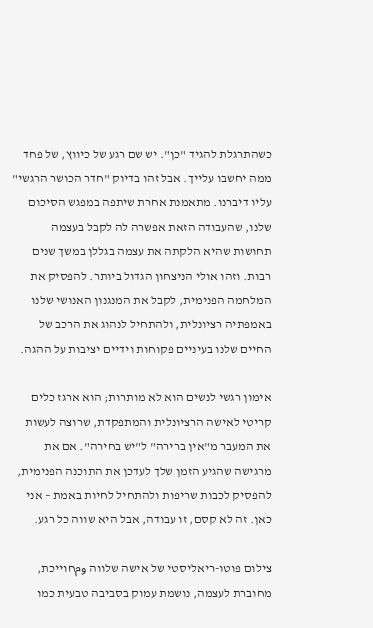כשהתרגלת להגיד "כן". יש שם רגע של כיווץ, של פחד ממה יחשבו עלייך. אבל זהו בדיוק "חדר הכושר הרגשי" עליו דיברנו. מתאמנת אחרת שיתפה במפגש הסיכום שלנו, שהעבודה הזאת אפשרה לה לקבל בעצמה תחושות שהיא הלקתה את עצמה בגללן במשך שנים רבות. וזהו אולי הניצחון הגדול ביותר. להפסיק את המלחמה הפנימית, לקבל את המנגנון האנושי שלנו באמפתיה רציונלית, ולהתחיל לנהוג את הרכב של החיים שלנו בעיניים פקוחות וידיים יציבות על ההגה.

אימון רגשי לנשים הוא לא מותרות; הוא ארגז כלים קריטי לאישה הרציונלית והמתפקדת, שרוצה לעשות את המעבר מ"אין ברירה" ל"יש בחירה". אם את מרגישה שהגיע הזמן שלך לעדכן את התוכנה הפנימית, להפסיק לכבות שריפות ולהתחיל לחיות באמת – אני כאן. זה לא קסם, זו עבודה, אבל היא שווה כל רגע.

צילום פוטו-ריאליסטי של אישה שלווה ومחוייכת, מחוברת לעצמה, נושמת עמוק בסביבה טבעית כמו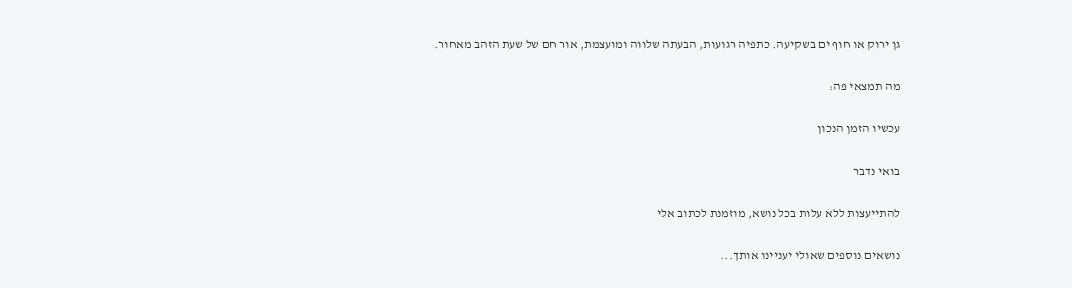גן ירוק או חוף ים בשקיעה. כתפיה רגועות, הבעתה שלווה ומועצמת, אור חם של שעת הזהב מאחור.

מה תמצאי פה:

עכשיו הזמן הנכון

בואי נדבר

להתייעצות ללא עלות בכל נושא, מוזמנת לכתוב אלי

נושאים נוספים שאולי יעניינו אותך...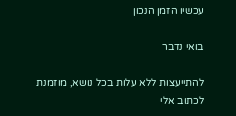עכשיו הזמן הנכון

בואי נדבר

להתייעצות ללא עלות בכל נושא, מוזמנת לכתוב אלי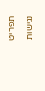תפריט נגישות